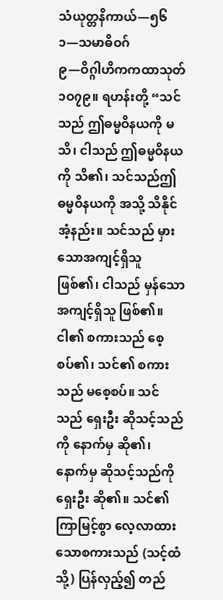သံယုတ္တနိကာယ်—၅၆
၁—သမာဓိဝဂ်
၉—ဝိဂ္ဂါဟိကကထာသုတ်
၁ဝ၇၉။ ရဟန်းတို့ “သင်သည် ဤဓမ္မဝိနယကို မသိ၊ ငါသည် ဤဓမ္မဝိနယကို သိ၏၊ သင်သည်ဤဓမ္မဝိနယကို အသို့ သိနိုင်အံ့နည်း။ သင်သည် မှားသောအကျင့်ရှိသူ ဖြစ်၏၊ ငါသည် မှန်သောအကျင့်ရှိသူ ဖြစ်၏။ ငါ၏ စကားသည် စေ့စပ်၏၊ သင်၏ စကားသည် မစေ့စပ်။ သင်သည် ရှေးဦး ဆိုသင့်သည်ကို နောက်မှ ဆို၏၊ နောက်မှ ဆိုသင့်သည်ကို ရှေးဦး ဆို၏။ သင်၏ ကြာမြင့်စွာ လေ့လာထားသောစကားသည် (သင့်ထံသို့) ပြန်လှည့်၍ တည်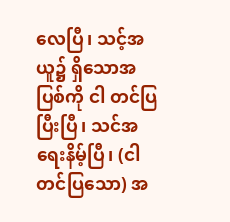လေပြီ၊ သင့်အယူ၌ ရှိသောအပြစ်ကို ငါ တင်ပြပြီးပြီ၊ သင်အရေးနိမ့်ပြီ၊ (ငါ တင်ပြသော) အ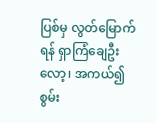ပြစ်မှ လွတ်မြောက်ရန် ရှာကြံချေဦးလော့၊ အကယ်၍ စွမ်း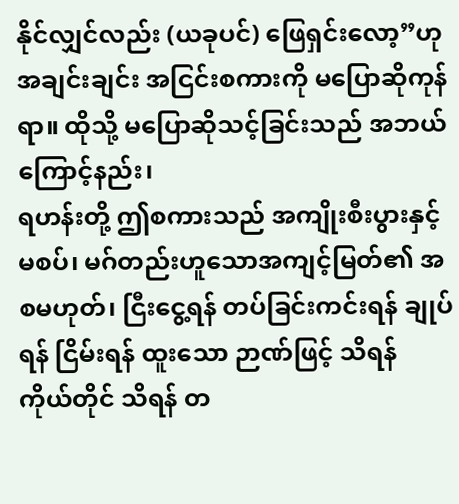နိုင်လျှင်လည်း (ယခုပင်) ဖြေရှင်းလော့”ဟု အချင်းချင်း အငြင်းစကားကို မပြောဆိုကုန်ရာ။ ထိုသို့ မပြောဆိုသင့်ခြင်းသည် အဘယ်ကြောင့်နည်း၊
ရဟန်းတို့ ဤစကားသည် အကျိုးစီးပွားနှင့် မစပ်၊ မဂ်တည်းဟူသောအကျင့်မြတ်၏ အစမဟုတ်၊ ငြီးငွေ့ရန် တပ်ခြင်းကင်းရန် ချုပ်ရန် ငြိမ်းရန် ထူးသော ဉာဏ်ဖြင့် သိရန် ကိုယ်တိုင် သိရန် တ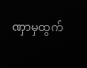ဏှာမှထွက်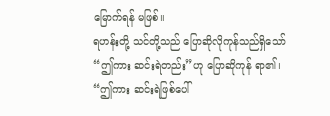မြောက်ရန် မဖြစ်။
ရဟန်းတို့ သင်တို့သည် ပြောဆိုလိုကုန်သည်ရှိသော် “ဤကား ဆင်းရဲတည်း”ဟု ပြောဆိုကုန် ရာ၏၊ “ဤကား ဆင်းရဲဖြစ်ပေါ်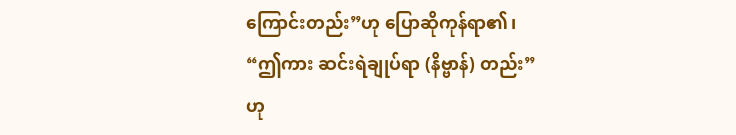ကြောင်းတည်း”ဟု ပြောဆိုကုန်ရာ၏၊ “ဤကား ဆင်းရဲချုပ်ရာ (နိဗ္ဗာန်) တည်း”ဟု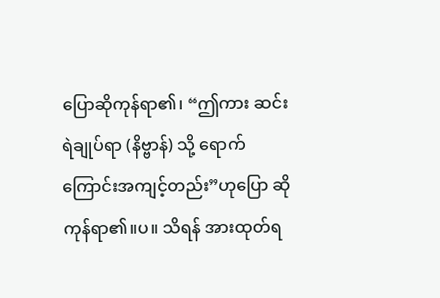ပြောဆိုကုန်ရာ၏၊ “ဤကား ဆင်းရဲချုပ်ရာ (နိဗ္ဗာန်) သို့ ရောက်ကြောင်းအကျင့်တည်း”ဟုပြော ဆိုကုန်ရာ၏။ပ။ သိရန် အားထုတ်ရ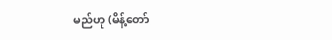မည်ဟု (မိန့်တော်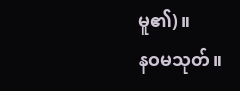မူ၏)။
နဝမသုတ်။